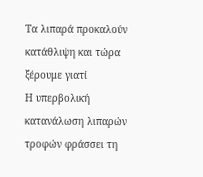Τα λιπαρά προκαλούν κατάθλιψη και τώρα ξέρουμε γιατί
Η υπερβολική κατανάλωση λιπαρών τροφών φράσσει τη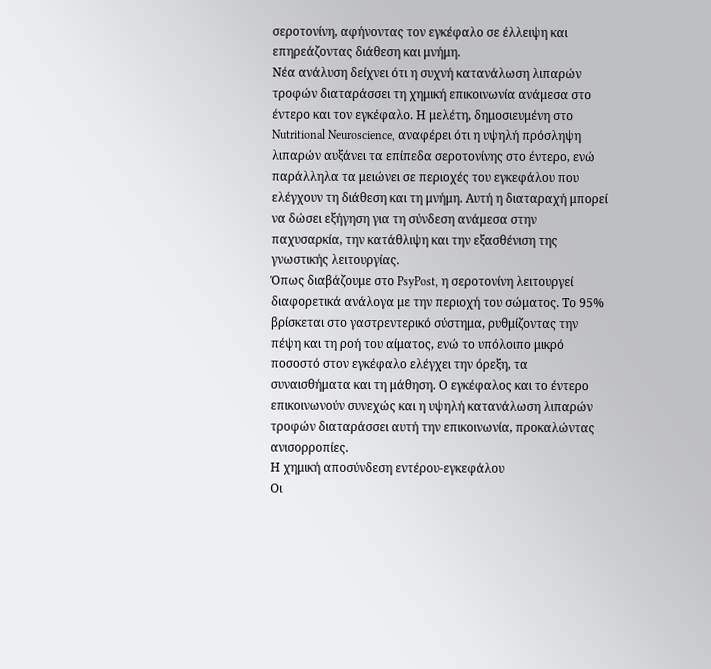σεροτονίνη, αφήνοντας τον εγκέφαλο σε έλλειψη και επηρεάζοντας διάθεση και μνήμη.
Νέα ανάλυση δείχνει ότι η συχνή κατανάλωση λιπαρών τροφών διαταράσσει τη χημική επικοινωνία ανάμεσα στο έντερο και τον εγκέφαλο. Η μελέτη, δημοσιευμένη στο Nutritional Neuroscience, αναφέρει ότι η υψηλή πρόσληψη λιπαρών αυξάνει τα επίπεδα σεροτονίνης στο έντερο, ενώ παράλληλα τα μειώνει σε περιοχές του εγκεφάλου που ελέγχουν τη διάθεση και τη μνήμη. Αυτή η διαταραχή μπορεί να δώσει εξήγηση για τη σύνδεση ανάμεσα στην παχυσαρκία, την κατάθλιψη και την εξασθένιση της γνωστικής λειτουργίας.
Όπως διαβάζουμε στο PsyPost, η σεροτονίνη λειτουργεί διαφορετικά ανάλογα με την περιοχή του σώματος. Το 95% βρίσκεται στο γαστρεντερικό σύστημα, ρυθμίζοντας την πέψη και τη ροή του αίματος, ενώ το υπόλοιπο μικρό ποσοστό στον εγκέφαλο ελέγχει την όρεξη, τα συναισθήματα και τη μάθηση. Ο εγκέφαλος και το έντερο επικοινωνούν συνεχώς και η υψηλή κατανάλωση λιπαρών τροφών διαταράσσει αυτή την επικοινωνία, προκαλώντας ανισορροπίες.
Η χημική αποσύνδεση εντέρου-εγκεφάλου
Οι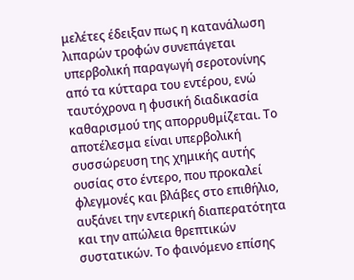μελέτες έδειξαν πως η κατανάλωση λιπαρών τροφών συνεπάγεται υπερβολική παραγωγή σεροτονίνης από τα κύτταρα του εντέρου, ενώ ταυτόχρονα η φυσική διαδικασία καθαρισμού της απορρυθμίζεται. Το αποτέλεσμα είναι υπερβολική συσσώρευση της χημικής αυτής ουσίας στο έντερο, που προκαλεί φλεγμονές και βλάβες στο επιθήλιο, αυξάνει την εντερική διαπερατότητα και την απώλεια θρεπτικών συστατικών. Το φαινόμενο επίσης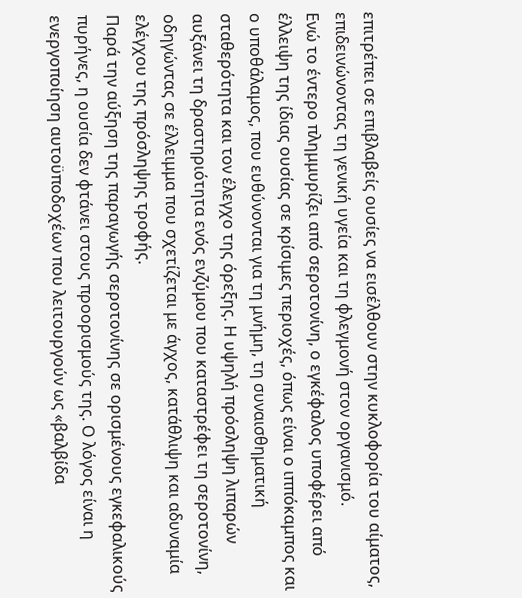επιτρέπει σε επιβλαβείς ουσίες να εισέλθουν στην κυκλοφορία του αίματος, επιδεινώνοντας τη γενική υγεία και τη φλεγμονή στον οργανισμό.
Ενώ το έντερο πλημμυρίζει από σεροτονίνη, ο εγκέφαλος υποφέρει από έλλειψη της ίδιας ουσίας σε κρίσιμες περιοχές, όπως είναι ο ιππόκαμπος και ο υποθάλαμος, που ευθύνονται για τη μνήμη, τη συναισθηματική σταθερότητα και τον έλεγχο της όρεξης. Η υψηλή πρόσληψη λιπαρών αυξάνει τη δραστηριότητα ενός ενζύμου που καταστρέφει τη σεροτονίνη, οδηγώντας σε έλλειμμα που σχετίζεται με άγχος, κατάθλιψη και αδυναμία ελέγχου της πρόσληψης τροφής.
Παρά την αύξηση της παραγωγής σεροτονίνης σε ορισμένους εγκεφαλικούς πυρήνες, η ουσία δεν φτάνει στους προορισμούς της. Ο λόγος είναι η ενεργοποίηση αυτοϋποδοχέων που λειτουργούν ως «βαλβίδα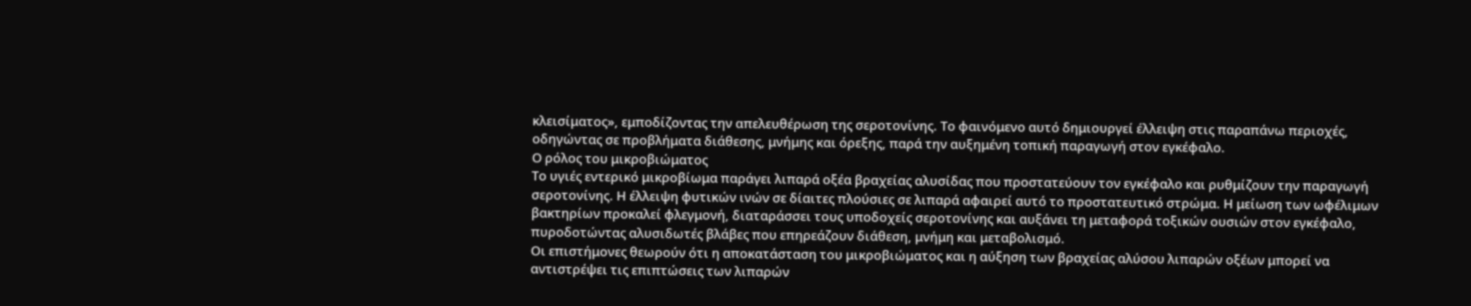κλεισίματος», εμποδίζοντας την απελευθέρωση της σεροτονίνης. Το φαινόμενο αυτό δημιουργεί έλλειψη στις παραπάνω περιοχές, οδηγώντας σε προβλήματα διάθεσης, μνήμης και όρεξης, παρά την αυξημένη τοπική παραγωγή στον εγκέφαλο.
Ο ρόλος του μικροβιώματος
Το υγιές εντερικό μικροβίωμα παράγει λιπαρά οξέα βραχείας αλυσίδας που προστατεύουν τον εγκέφαλο και ρυθμίζουν την παραγωγή σεροτονίνης. Η έλλειψη φυτικών ινών σε δίαιτες πλούσιες σε λιπαρά αφαιρεί αυτό το προστατευτικό στρώμα. Η μείωση των ωφέλιμων βακτηρίων προκαλεί φλεγμονή, διαταράσσει τους υποδοχείς σεροτονίνης και αυξάνει τη μεταφορά τοξικών ουσιών στον εγκέφαλο, πυροδοτώντας αλυσιδωτές βλάβες που επηρεάζουν διάθεση, μνήμη και μεταβολισμό.
Οι επιστήμονες θεωρούν ότι η αποκατάσταση του μικροβιώματος και η αύξηση των βραχείας αλύσου λιπαρών οξέων μπορεί να αντιστρέψει τις επιπτώσεις των λιπαρών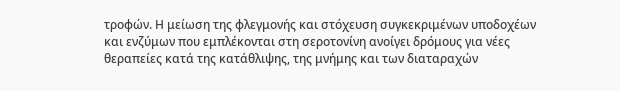τροφών. Η μείωση της φλεγμονής και στόχευση συγκεκριμένων υποδοχέων και ενζύμων που εμπλέκονται στη σεροτονίνη ανοίγει δρόμους για νέες θεραπείες κατά της κατάθλιψης, της μνήμης και των διαταραχών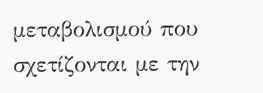μεταβολισμού που σχετίζονται με την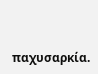παχυσαρκία.